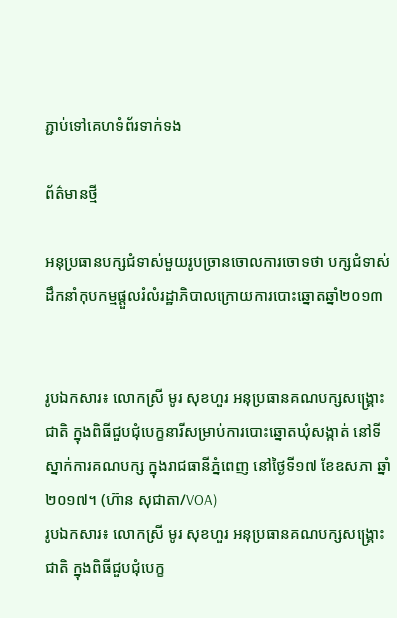ភ្ជាប់ទៅគេហទំព័រទាក់ទង

ព័ត៌មានថ្មី

អនុប្រធានបក្សជំទាស់មួយរូបច្រានចោលការចោទថា បក្សជំទាស់ដឹកនាំកុបកម្មផ្តួលរំលំរដ្ឋាភិបាលក្រោយការបោះឆ្នោតឆ្នាំ២០១៣


រូបឯកសារ៖ លោកស្រី មូរ សុខហួរ អនុប្រធានគណបក្សសង្គ្រោះជាតិ ក្នុងពិធីជួបជុំបេក្ខនារីសម្រាប់ការបោះឆ្នោតឃុំសង្កាត់ នៅទីស្នាក់ការគណបក្ស ក្នុងរាជធានីភ្នំពេញ នៅថ្ងៃទី១៧ ខែឧសភា ឆ្នាំ២០១៧។ (ហ៊ាន សុជាតា/VOA)
រូបឯកសារ៖ លោកស្រី មូរ សុខហួរ អនុប្រធានគណបក្សសង្គ្រោះជាតិ ក្នុងពិធីជួបជុំបេក្ខ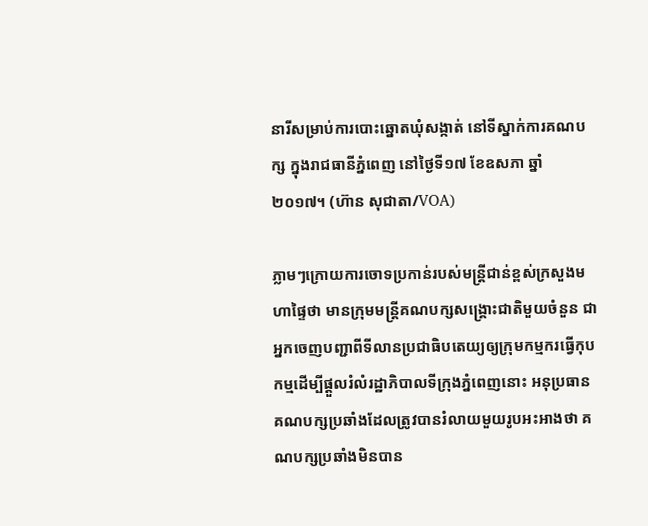នារីសម្រាប់ការបោះឆ្នោតឃុំសង្កាត់ នៅទីស្នាក់ការគណបក្ស ក្នុងរាជធានីភ្នំពេញ នៅថ្ងៃទី១៧ ខែឧសភា ឆ្នាំ២០១៧។ (ហ៊ាន សុជាតា/VOA)

ភ្លាមៗក្រោយការចោទប្រកាន់របស់មន្ត្រីជាន់ខ្ពស់ក្រសួងមហាផ្ទៃថា មានក្រុមមន្ត្រីគណបក្សសង្គ្រោះជាតិមួយចំនួន ជាអ្នកចេញបញ្ជាពីទីលានប្រជាធិបតេយ្យឲ្យក្រុមកម្មករធ្វើកុបកម្មដើម្បីផ្តួលរំលំរដ្ឋាភិបាលទីក្រុងភ្នំពេញនោះ អនុប្រធានគណបក្សប្រឆាំងដែលត្រូវបានរំលាយមួយរូបអះអាងថា គណបក្សប្រឆាំងមិនបាន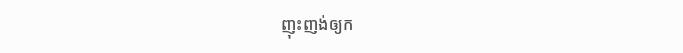ញុះញង់ឲ្យក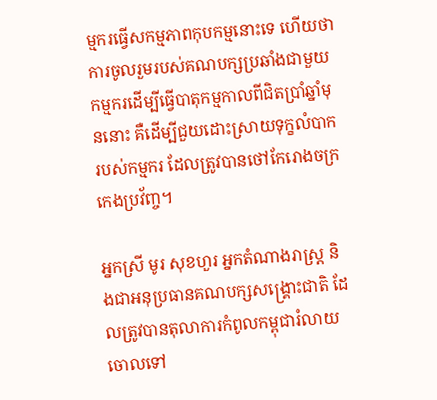ម្មករធ្វើសកម្មភាពកុបកម្មនោះទេ ហើយថាការចូលរួមរបស់គណបក្សប្រឆាំងជាមួយកម្មករដើម្បីធ្វើបាតុកម្មកាលពីជិតប្រាំឆ្នាំមុននោះ គឺដើម្បីជួយដោះស្រាយទុក្ខលំបាករបស់កម្មករ ដែលត្រូវបានថៅកែរោងចក្រកេងប្រវ័ញ្ច។

អ្នកស្រី មូរ សុខហួរ អ្នកតំណាងរាស្ត្រ និងជាអនុប្រធានគណបក្សសង្គ្រោះជាតិ ដែលត្រូវបានតុលាការកំពូលកម្ពុជារំលាយចោលទៅ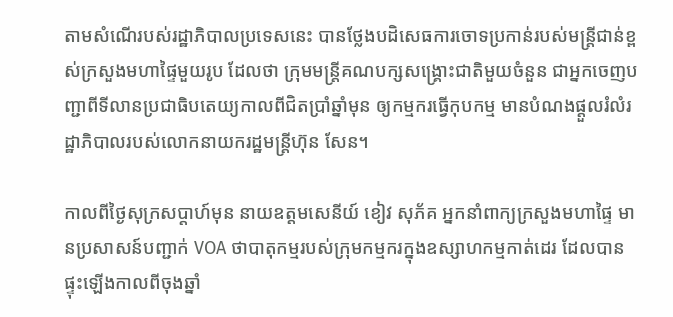តាមសំណើរបស់រដ្ឋាភិបាលប្រទេសនេះ បានថ្លែងបដិសេធការចោទប្រកាន់របស់មន្ត្រីជាន់ខ្ពស់ក្រសួងមហាផ្ទៃមួយរូប ដែលថា ក្រុមមន្ត្រីគណបក្សសង្គ្រោះជាតិមួយចំនួន ជាអ្នកចេញបញ្ជាពីទីលានប្រជាធិបតេយ្យកាលពីជិតប្រាំឆ្នាំមុន ឲ្យកម្មករធ្វើកុបកម្ម មានបំណងផ្តួលរំលំរដ្ឋាភិបាលរបស់លោកនាយករដ្ឋមន្ត្រីហ៊ុន សែន។

កាលពីថ្ងៃសុក្រសប្តាហ៍មុន នាយឧត្តមសេនីយ៍ ខៀវ សុភ័គ អ្នកនាំពាក្យក្រសួងមហាផ្ទៃ មានប្រសាសន៍បញ្ជាក់ VOA ថាបាតុកម្មរបស់ក្រុមកម្មករក្នុងឧស្សាហកម្មកាត់ដេរ ដែលបានផ្ទុះឡើងកាលពីចុងឆ្នាំ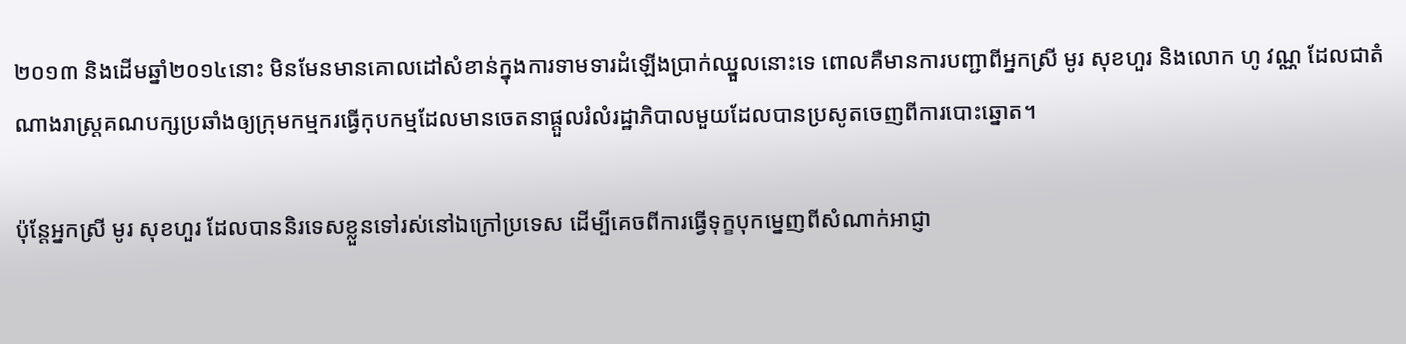២០១៣ និងដើមឆ្នាំ២០១៤នោះ មិនមែនមានគោលដៅសំខាន់ក្នុងការទាមទារដំឡើងប្រាក់ឈ្នួលនោះទេ ពោលគឺមានការបញ្ជាពីអ្នកស្រី មូរ សុខហួរ និងលោក ហូ វណ្ណ ដែលជាតំណាងរាស្ត្រគណបក្សប្រឆាំងឲ្យក្រុមកម្មករធ្វើកុបកម្មដែលមានចេតនាផ្តួលរំលំរដ្ឋាភិបាលមួយដែលបានប្រសូតចេញពីការបោះឆ្នោត។

ប៉ុន្តែអ្នកស្រី មូរ សុខហួរ ដែលបាននិរទេសខ្លួនទៅរស់នៅឯក្រៅប្រទេស ដើម្បីគេចពីការធ្វើទុក្ខបុកម្នេញពីសំណាក់អាជ្ញា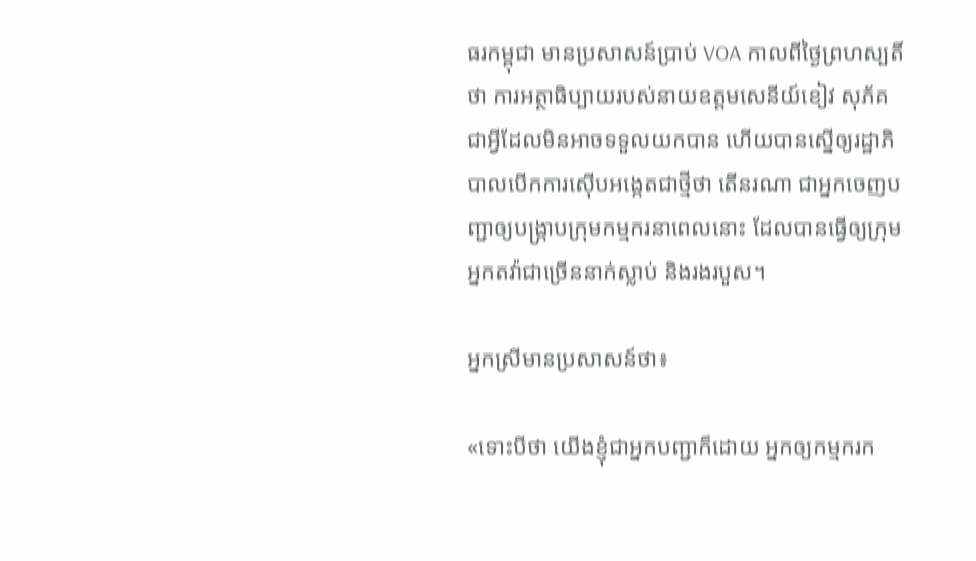ធរកម្ពុជា មានប្រសាសន៍ប្រាប់ VOA កាលពីថ្ងៃព្រហស្បតិ៍ ថា ការអត្ថាធិប្បាយរបស់នាយឧត្តមសេនីយ៍ខៀវ សុភ័គ ជាអ្វីដែលមិនអាចទទួលយកបាន ហើយបានស្នើឲ្យរដ្ឋាភិបាលបើកការស៊ើបអង្កេតជាថ្មីថា តើនរណា ជាអ្នកចេញបញ្ជាឲ្យបង្ក្រាបក្រុមកម្មករនាពេលនោះ ដែលបានធ្វើឲ្យក្រុមអ្នកតវ៉ាជាច្រើននាក់ស្លាប់ និងរងរបួស។

អ្នកស្រីមានប្រសាសន៍ថា៖

«ទោះបីថា យើងខ្ញុំជាអ្នកបញ្ជាក៏ដោយ អ្នកឲ្យកម្មករក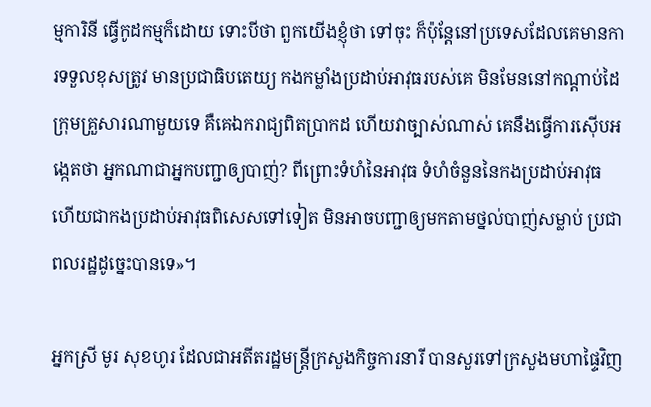ម្មការិនី ធ្វើកូដកម្មក៏ដោយ ទោះបីថា ពួកយើងខ្ញុំថា ទៅចុះ ក៏ប៉ុន្តែនៅប្រទេសដែលគេមានការទទួលខុសត្រូវ មានប្រជាធិបតេយ្យ កងកម្លាំងប្រដាប់អាវុធរបស់គេ មិនមែននៅកណ្តាប់ដៃ ក្រុមគ្រួសារណាមួយទេ គឺគេឯករាជ្យពិតប្រាកដ ហើយវាច្បាស់ណាស់ គេនឹងធ្វើការស៊ើបអង្កេតថា អ្នកណាជាអ្នកបញ្ជាឲ្យបាញ់? ពីព្រោះទំហំនៃអាវុធ ទំហំចំនួននៃកងប្រដាប់អាវុធ ហើយជាកងប្រដាប់អាវុធពិសេសទៅទៀត មិនអាចបញ្ជាឲ្យមកតាមថ្នល់បាញ់សម្លាប់ ប្រជាពលរដ្ឋដូច្នេះបានទេ»។

អ្នកស្រី មូរ សុខហូរ ដែលជាអតីតរដ្ឋមន្ត្រីក្រសួងកិច្ចការនារី បានសួរទៅក្រសួងមហាផ្ទៃវិញ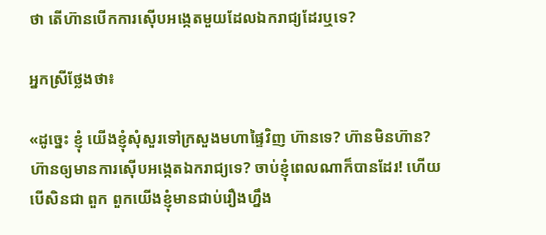ថា តើហ៊ានបើកការស៊ើបអង្កេតមួយដែលឯករាជ្យដែរឬទេ?

អ្នកស្រីថ្លែងថា៖

«ដូច្នេះ ខ្ញុំ យើងខ្ញុំសុំសួរទៅក្រសួងមហាផ្ទៃវិញ ហ៊ានទេ? ហ៊ានមិនហ៊ាន? ហ៊ានឲ្យមានការស៊ើបអង្កេតឯករាជ្យទេ? ចាប់ខ្ញុំពេលណាក៏បានដែរ! ហើយបើសិនជា ពួក ពួកយើងខ្ញុំមានជាប់រឿងហ្នឹង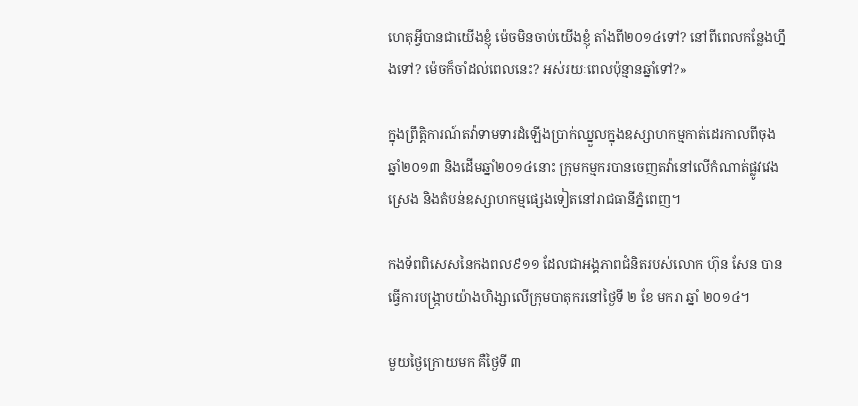ហេតុអ្វីបានជាយើងខ្ញុំ ម៉េចមិនចាប់យើងខ្ញុំ តាំងពី២០១៤ទៅ? នៅពីពេលកន្លែងហ្នឹងទៅ? ម៉េចក៏ចាំដល់ពេលនេះ? អស់រយៈពេលប៉ុន្មានឆ្នាំទៅ?»

ក្នុងព្រឹត្តិការណ៍តវ៉ាទាមទារដំឡើងប្រាក់ឈ្នួលក្នុងឧស្សាហកម្មកាត់ដេរកាលពីចុងឆ្នាំ២០១៣ និងដើមឆ្នាំ២០១៤នោះ ក្រុមកម្មករបានចេញតវ៉ានៅលើកំណាត់ផ្លូវវេងស្រេង និងតំបន់ឧស្សាហកម្មផ្សេងទៀតនៅរាជធានីភ្នំពេញ។

កងទ័ពពិសេសនៃកងពល៩១១ ដែលជាអង្គភាពជំនិតរបស់លោក ហ៊ុន សែន បានធ្វើការបង្ក្រាបយ៉ាងហិង្សាលើក្រុមបាតុករនៅថ្ងៃទី ២ ខែ មករា ឆ្នាំ ២០១៤។

មួយថ្ងៃក្រោយមក គឺថ្ងៃទី ៣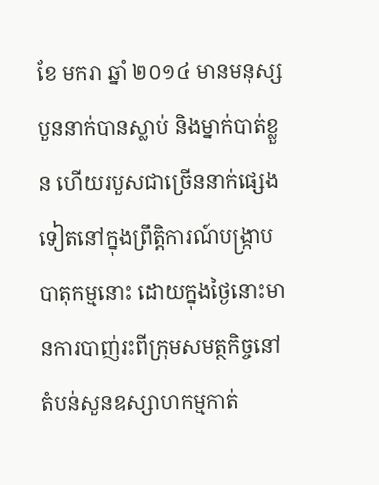ខែ មករា ឆ្នាំ ២០១៤ មានមនុស្សបួននាក់បានស្លាប់ និងម្នាក់បាត់ខ្លួន ហើយរបួសជាច្រើននាក់ផ្សេងទៀតនៅក្នុងព្រឹត្តិការណ៍បង្ក្រាបបាតុកម្មនោះ ដោយក្នុងថ្ងៃនោះមានការបាញ់រះពីក្រុមសមត្ថកិច្ចនៅតំបន់សួនឧស្សាហកម្មកាត់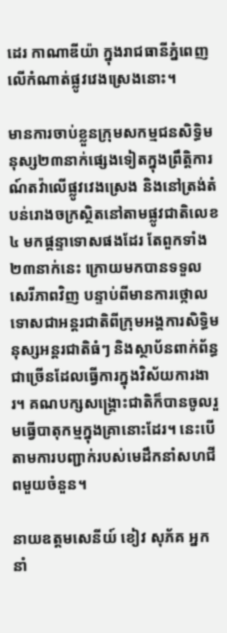ដេរ កាណាឌីយ៉ា ក្នុងរាជធានីភ្នំពេញ លើកំណាត់ផ្លូវវេងស្រេងនោះ។

មានការចាប់ខ្លួនក្រុមសកម្មជនសិទ្ធិមនុស្ស២៣នាក់ផ្សេងទៀតក្នុងព្រឹត្តិការណ៍តវ៉ាលើផ្លូវវេងស្រេង និងនៅត្រង់តំបន់រោងចក្រស្ថិតនៅតាមផ្លូវជាតិលេខ៤ មកផ្តន្ទាទោសផងដែរ តែពួកទាំង២៣នាក់នេះ ក្រោយមកបានទទួលសេរីភាពវិញ បន្ទាប់ពីមានការថ្កោលទោសជាអន្តរជាតិពីក្រុមអង្គការសិទ្ធិមនុស្សអន្តរជាតិធំៗ និងស្ថាប័នពាក់ព័ន្ធជាច្រើនដែលធ្វើការក្នុងវិស័យការងារ។ គណបក្សសង្គ្រោះជាតិក៏បានចូលរួមធ្វើបាតុកម្មក្នុងគ្រានោះដែរ។ នេះបើតាមការបញ្ជាក់របស់មេដឹកនាំសហជីពមួយចំនួន។

នាយឧត្តមសេនីយ៍ ខៀវ សុភ័គ អ្នកនាំ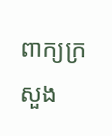ពាក្យក្រសួង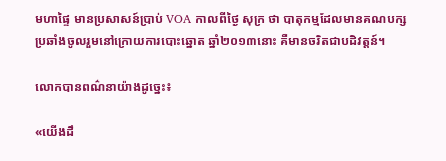មហាផ្ទៃ មានប្រសាសន៍ប្រាប់ VOA កាលពីថ្ងៃ សុក្រ ថា បាតុកម្មដែលមានគណបក្សប្រឆាំងចូលរួមនៅក្រោយការបោះឆ្នោត ឆ្នាំ២០១៣នោះ គឺមានចរិតជាបដិវត្តន៍។

លោកបានពណ៌នាយ៉ាងដូច្នេះ៖

«យើងដឹ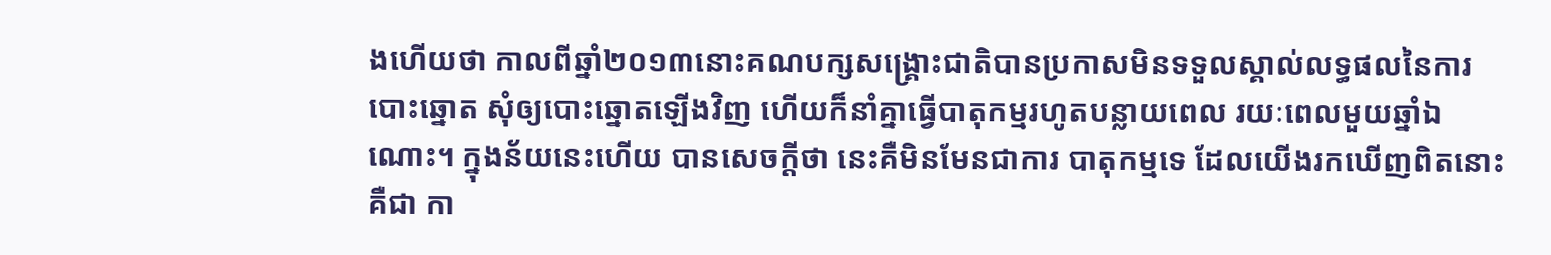ងហើយថា កាលពីឆ្នាំ២០១៣នោះគណបក្សសង្គ្រោះជាតិបានប្រកាសមិនទទួលស្គាល់លទ្ធផលនៃការបោះឆ្នោត សុំឲ្យបោះឆ្នោតឡើងវិញ ហើយក៏នាំគ្នាធ្វើបាតុកម្មរហូតបន្លាយពេល រយៈពេលមួយឆ្នាំឯណោះ។ ក្នុងន័យនេះហើយ បានសេចក្តីថា នេះគឺមិនមែនជាការ បាតុកម្មទេ ដែលយើងរកឃើញពិតនោះគឺជា កា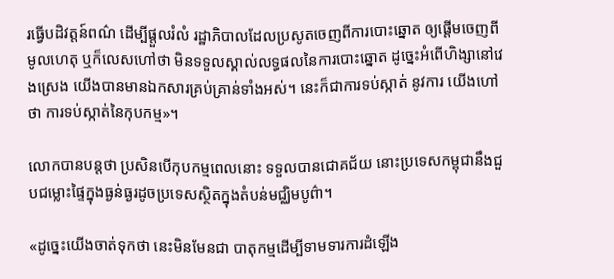រធ្វើបដិវត្តន៍ពណ៌ ដើម្បីផ្តួលរំលំ រដ្ឋាភិបាលដែលប្រសូតចេញពីការបោះឆ្នោត ឲ្យផ្តើមចេញពីមូលហេតុ ឬក៏លេសហៅថា មិនទទួលស្គាល់លទ្ធផលនៃការបោះឆ្នោត ដូច្នេះអំពើហិង្សានៅវេងស្រេង យើងបានមានឯកសារគ្រប់គ្រាន់ទាំងអស់។ នេះក៏ជាការទប់ស្កាត់ នូវការ យើងហៅថា ការទប់ស្កាត់នៃកុបកម្ម»។

លោកបានបន្តថា ប្រសិនបើកុបកម្មពេលនោះ ទទួលបានជោគជ័យ នោះប្រទេសកម្ពុជានឹងជួបជម្លោះផ្ទៃក្នុងធ្ងន់ធ្ងរដូចប្រទេសស្ថិតក្នុងតំបន់មជ្ឈិមបូព៌ា។

«ដូច្នេះយើងចាត់ទុកថា នេះមិនមែនជា បាតុកម្មដើម្បីទាមទារការដំឡើង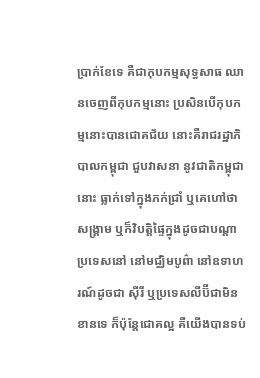ប្រាក់ខែទេ គឺជាកុបកម្មសុទ្ធសាធ ឈានចេញពីកុបកម្មនោះ ប្រសិនបើកុបកម្មនោះបានជោគជ័យ នោះគឺរាជរដ្ឋាភិបាលកម្ពុជា ជួបវាសនា នូវជាតិកម្ពុជានោះ ធ្លាក់ទៅក្នុងភក់ជ្រាំ ឬគេហៅថា សង្គ្រាម ឬក៏វិបត្តិផ្ទៃក្នុងដូចជាបណ្តាប្រទេសនៅ នៅមជ្ឈិមបូព៌ា នៅឧទាហរណ៍ដូចជា ស៊ីរី ឬប្រទេសលីប៊ីជាមិនខានទេ ក៏ប៉ុន្តែជោគល្អ គឺយើងបានទប់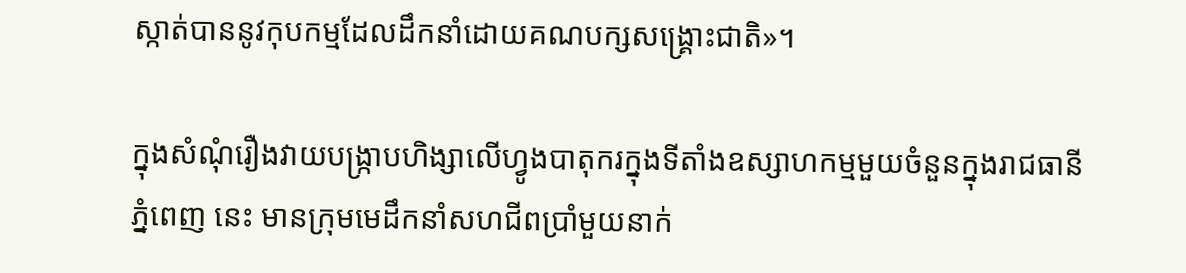ស្កាត់បាននូវកុបកម្មដែលដឹកនាំដោយគណបក្សសង្គ្រោះជាតិ»។

ក្នុងសំណុំរឿងវាយបង្ក្រាបហិង្សាលើហ្វូងបាតុករក្នុងទីតាំងឧស្សាហកម្មមួយចំនួនក្នុងរាជធានី ភ្នំពេញ នេះ មានក្រុមមេដឹកនាំសហជីពប្រាំមួយនាក់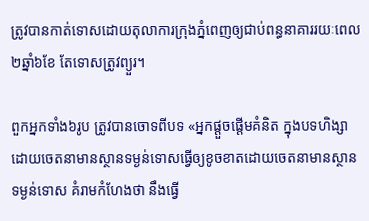ត្រូវបានកាត់ទោសដោយតុលាការក្រុងភ្នំពេញឲ្យជាប់ពន្ធនាគាររយៈពេល២ឆ្នាំ៦ខែ តែទោសត្រូវព្យួរ។

ពួកអ្នកទាំង៦រូប ត្រូវបានចោទពីបទ «អ្នកផ្តួចផ្តើមគំនិត ក្នុងបទហិង្សាដោយចេតនាមានស្ថានទម្ងន់ទោសធ្វើឲ្យខូចខាតដោយចេតនាមានស្ថានទម្ងន់ទោស គំរាមកំហែងថា នឹងធ្វើ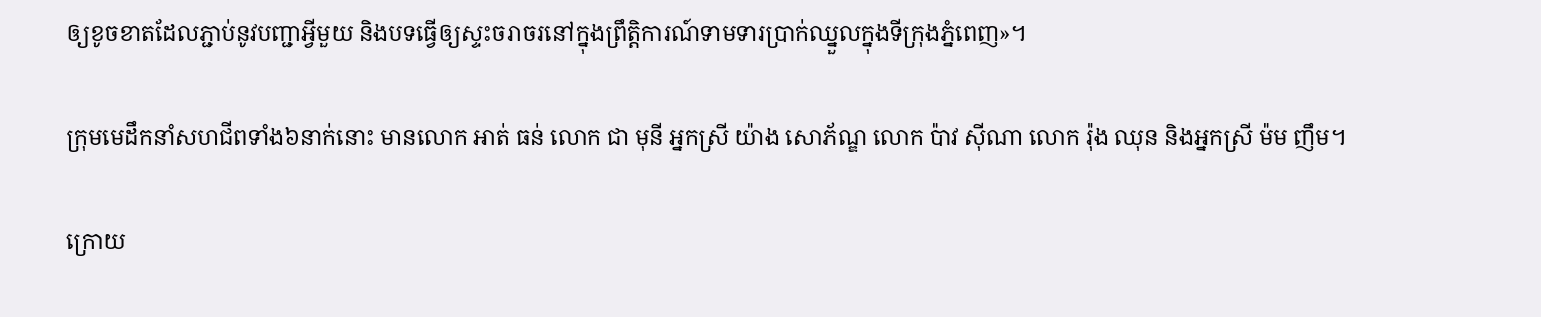ឲ្យខូចខាតដែលភ្ជាប់នូវបញ្ជាអ្វីមួយ និងបទធ្វើឲ្យស្ទះចរាចរនៅក្នុងព្រឹត្តិការណ៍ទាមទារប្រាក់ឈ្នួលក្នុងទីក្រុងភ្នំពេញ»។

ក្រុមមេដឹកនាំសហជីពទាំង៦នាក់នោះ មានលោក អាត់ ធន់ លោក ជា មុនី អ្នកស្រី យ៉ាង សោភ័ណ្ឌ លោក ប៉ាវ ស៊ីណា លោក រ៉ុង ឈុន និងអ្នកស្រី ម៉ម ញឹម។

ក្រោយ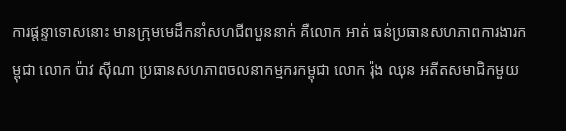ការផ្តន្ទាទោសនោះ មានក្រុមមេដឹកនាំសហជីពបួននាក់ គឺលោក អាត់ ធន់ប្រធានសហភាពការងារកម្ពុជា លោក ប៉ាវ ស៊ីណា ប្រធានសហភាពចលនាកម្មករកម្ពុជា លោក រ៉ុង ឈុន អតីតសមាជិកមួយ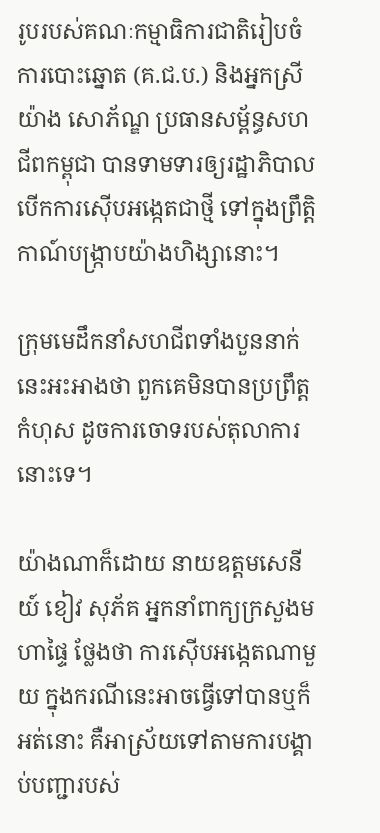រូបរបស់គណៈកម្មាធិការជាតិរៀបចំការបោះឆ្នោត (គ.ជ.ប.) និងអ្នកស្រី យ៉ាង សោភ័ណ្ឌ ប្រធានសម្ព័ន្ធសហជីពកម្ពុជា បានទាមទារឲ្យរដ្ឋាភិបាលបើកការស៊ើបអង្កេតជាថ្មី ទៅក្នុងព្រឹត្តិកាណ៍បង្រ្កាបយ៉ាងហិង្សានោះ។

ក្រុមមេដឹកនាំសហជីពទាំងបួននាក់នេះអះអាងថា ពួកគេមិនបានប្រព្រឹត្តកំហុស ដូចការចោទរបស់តុលាការនោះទេ។

យ៉ាងណាក៏ដោយ នាយឧត្តមសេនីយ៍ ខៀវ សុភ័គ អ្នកនាំពាក្យក្រសួងមហាផ្ទៃ ថ្លែងថា ការស៊ើបអង្កេតណាមួយ ក្នុងករណីនេះអាចធ្វើទៅបានឬក៏អត់នោះ គឺអាស្រ័យទៅតាមការបង្គាប់បញ្ជារបស់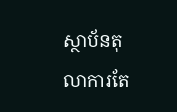ស្ថាប័នតុលាការតែ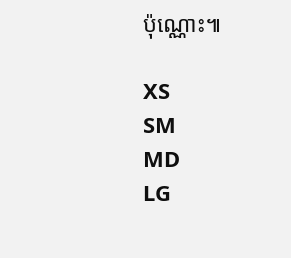ប៉ុណ្ណោះ៕

XS
SM
MD
LG